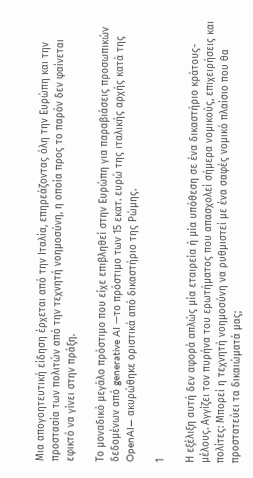Μια απογοητευτική είδηση έρχεται από την Ιταλία, επηρεάζοντας όλη την Ευρώπη και την προστασία των πολιτών από την τεχνητή νοημοσύνη, η οποία προς το παρόν δεν φαίνεται εφικτό να γίνει στην πράξη.

Το μοναδικό μεγάλο πρόστιμο που είχε επιβληθεί στην Ευρώπη για παραβιάσεις προσωπικών δεδομένων από generative AI —το πρόστιμο των 15 εκατ. ευρώ της ιταλικής αρχής κατά της OpenAI— ακυρώθηκε οριστικά από δικαστήριο της Ρώμης.

1

Η εξέλιξη αυτή δεν αφορά απλώς μία εταιρεία ή μία υπόθεση σε ένα δικαστήριο κράτους-μέλους. Αγγίζει τον πυρήνα του ερωτήματος που απασχολεί σήμερα νομικούς, επιχειρήσεις και πολίτες: Μπορεί η τεχνητή νοημοσύνη να ρυθμιστεί με ένα σαφές νομικό πλαίσιο που θα προστατεύει τα δικαιώματά μας;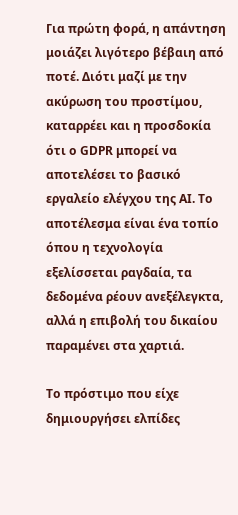Για πρώτη φορά, η απάντηση μοιάζει λιγότερο βέβαιη από ποτέ. Διότι μαζί με την ακύρωση του προστίμου, καταρρέει και η προσδοκία ότι ο GDPR μπορεί να αποτελέσει το βασικό εργαλείο ελέγχου της AI. Το αποτέλεσμα είναι ένα τοπίο όπου η τεχνολογία εξελίσσεται ραγδαία, τα δεδομένα ρέουν ανεξέλεγκτα, αλλά η επιβολή του δικαίου παραμένει στα χαρτιά.

Το πρόστιμο που είχε δημιουργήσει ελπίδες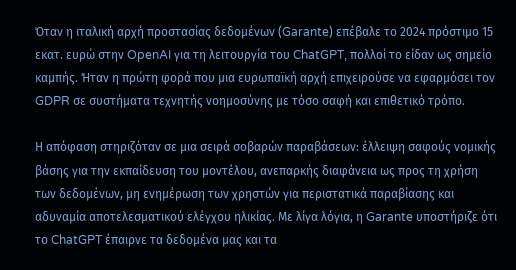Όταν η ιταλική αρχή προστασίας δεδομένων (Garante) επέβαλε το 2024 πρόστιμο 15 εκατ. ευρώ στην OpenAI για τη λειτουργία του ChatGPT, πολλοί το είδαν ως σημείο καμπής. Ήταν η πρώτη φορά που μια ευρωπαϊκή αρχή επιχειρούσε να εφαρμόσει τον GDPR σε συστήματα τεχνητής νοημοσύνης με τόσο σαφή και επιθετικό τρόπο.

Η απόφαση στηριζόταν σε μια σειρά σοβαρών παραβάσεων: έλλειψη σαφούς νομικής βάσης για την εκπαίδευση του μοντέλου, ανεπαρκής διαφάνεια ως προς τη χρήση των δεδομένων, μη ενημέρωση των χρηστών για περιστατικά παραβίασης και αδυναμία αποτελεσματικού ελέγχου ηλικίας. Με λίγα λόγια, η Garante υποστήριζε ότι το ChatGPT έπαιρνε τα δεδομένα μας και τα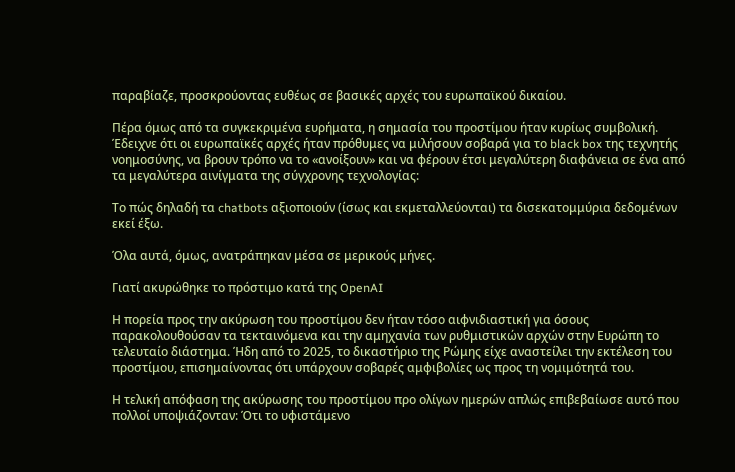παραβίαζε, προσκρούοντας ευθέως σε βασικές αρχές του ευρωπαϊκού δικαίου.

Πέρα όμως από τα συγκεκριμένα ευρήματα, η σημασία του προστίμου ήταν κυρίως συμβολική. Έδειχνε ότι οι ευρωπαϊκές αρχές ήταν πρόθυμες να μιλήσουν σοβαρά για το black box της τεχνητής νοημοσύνης, να βρουν τρόπο να το «ανοίξουν» και να φέρουν έτσι μεγαλύτερη διαφάνεια σε ένα από τα μεγαλύτερα αινίγματα της σύγχρονης τεχνολογίας:

Το πώς δηλαδή τα chatbots αξιοποιούν (ίσως και εκμεταλλεύονται) τα δισεκατομμύρια δεδομένων εκεί έξω.

Όλα αυτά, όμως, ανατράπηκαν μέσα σε μερικούς μήνες.

Γιατί ακυρώθηκε το πρόστιμο κατά της OpenAI

Η πορεία προς την ακύρωση του προστίμου δεν ήταν τόσο αιφνιδιαστική για όσους παρακολουθούσαν τα τεκταινόμενα και την αμηχανία των ρυθμιστικών αρχών στην Ευρώπη το τελευταίο διάστημα. Ήδη από το 2025, το δικαστήριο της Ρώμης είχε αναστείλει την εκτέλεση του προστίμου, επισημαίνοντας ότι υπάρχουν σοβαρές αμφιβολίες ως προς τη νομιμότητά του.

Η τελική απόφαση της ακύρωσης του προστίμου προ ολίγων ημερών απλώς επιβεβαίωσε αυτό που πολλοί υποψιάζονταν: Ότι το υφιστάμενο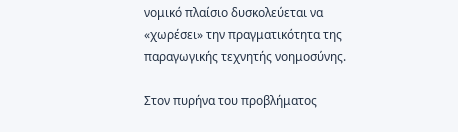νομικό πλαίσιο δυσκολεύεται να «χωρέσει» την πραγματικότητα της παραγωγικής τεχνητής νοημοσύνης.

Στον πυρήνα του προβλήματος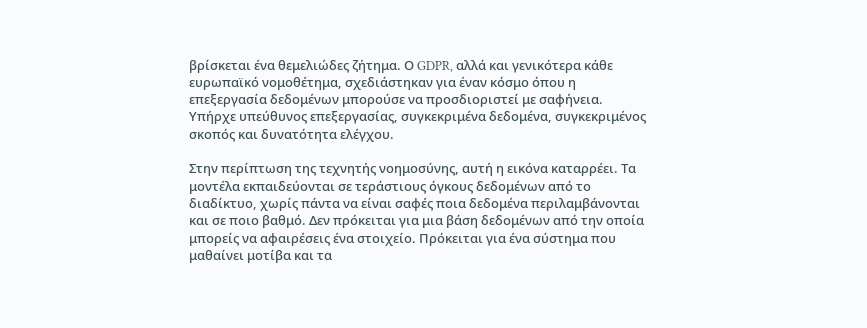βρίσκεται ένα θεμελιώδες ζήτημα. Ο GDPR, αλλά και γενικότερα κάθε ευρωπαϊκό νομοθέτημα, σχεδιάστηκαν για έναν κόσμο όπου η επεξεργασία δεδομένων μπορούσε να προσδιοριστεί με σαφήνεια. Υπήρχε υπεύθυνος επεξεργασίας, συγκεκριμένα δεδομένα, συγκεκριμένος σκοπός και δυνατότητα ελέγχου.

Στην περίπτωση της τεχνητής νοημοσύνης, αυτή η εικόνα καταρρέει. Τα μοντέλα εκπαιδεύονται σε τεράστιους όγκους δεδομένων από το διαδίκτυο, χωρίς πάντα να είναι σαφές ποια δεδομένα περιλαμβάνονται και σε ποιο βαθμό. Δεν πρόκειται για μια βάση δεδομένων από την οποία μπορείς να αφαιρέσεις ένα στοιχείο. Πρόκειται για ένα σύστημα που μαθαίνει μοτίβα και τα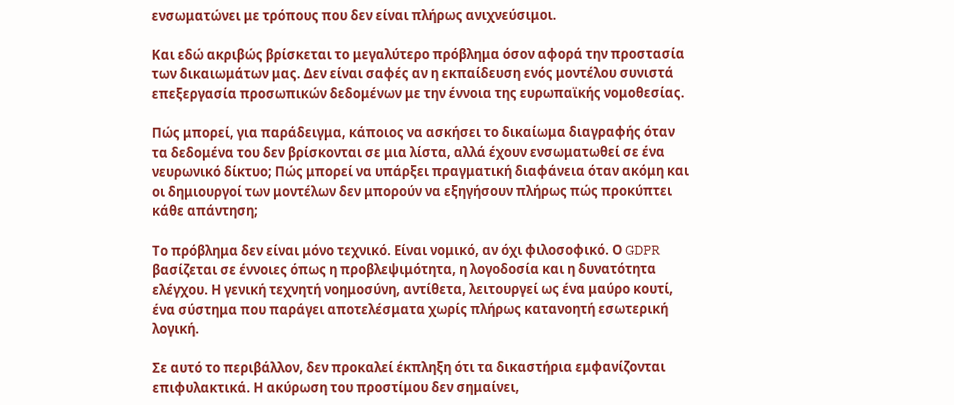ενσωματώνει με τρόπους που δεν είναι πλήρως ανιχνεύσιμοι.

Και εδώ ακριβώς βρίσκεται το μεγαλύτερο πρόβλημα όσον αφορά την προστασία των δικαιωμάτων μας. Δεν είναι σαφές αν η εκπαίδευση ενός μοντέλου συνιστά επεξεργασία προσωπικών δεδομένων με την έννοια της ευρωπαϊκής νομοθεσίας.

Πώς μπορεί, για παράδειγμα, κάποιος να ασκήσει το δικαίωμα διαγραφής όταν τα δεδομένα του δεν βρίσκονται σε μια λίστα, αλλά έχουν ενσωματωθεί σε ένα νευρωνικό δίκτυο; Πώς μπορεί να υπάρξει πραγματική διαφάνεια όταν ακόμη και οι δημιουργοί των μοντέλων δεν μπορούν να εξηγήσουν πλήρως πώς προκύπτει κάθε απάντηση;

Το πρόβλημα δεν είναι μόνο τεχνικό. Είναι νομικό, αν όχι φιλοσοφικό. Ο GDPR βασίζεται σε έννοιες όπως η προβλεψιμότητα, η λογοδοσία και η δυνατότητα ελέγχου. Η γενική τεχνητή νοημοσύνη, αντίθετα, λειτουργεί ως ένα μαύρο κουτί, ένα σύστημα που παράγει αποτελέσματα χωρίς πλήρως κατανοητή εσωτερική λογική.

Σε αυτό το περιβάλλον, δεν προκαλεί έκπληξη ότι τα δικαστήρια εμφανίζονται επιφυλακτικά. Η ακύρωση του προστίμου δεν σημαίνει,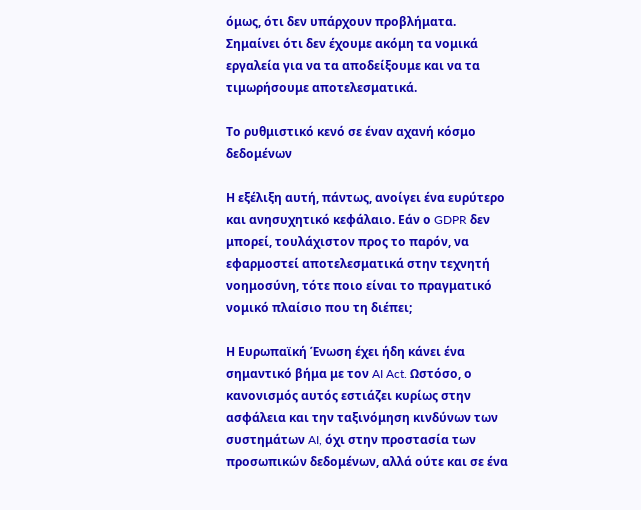όμως, ότι δεν υπάρχουν προβλήματα. Σημαίνει ότι δεν έχουμε ακόμη τα νομικά εργαλεία για να τα αποδείξουμε και να τα τιμωρήσουμε αποτελεσματικά.

Το ρυθμιστικό κενό σε έναν αχανή κόσμο δεδομένων

Η εξέλιξη αυτή, πάντως, ανοίγει ένα ευρύτερο και ανησυχητικό κεφάλαιο. Εάν ο GDPR δεν μπορεί, τουλάχιστον προς το παρόν, να εφαρμοστεί αποτελεσματικά στην τεχνητή νοημοσύνη, τότε ποιο είναι το πραγματικό νομικό πλαίσιο που τη διέπει;

Η Ευρωπαϊκή Ένωση έχει ήδη κάνει ένα σημαντικό βήμα με τον AI Act. Ωστόσο, ο κανονισμός αυτός εστιάζει κυρίως στην ασφάλεια και την ταξινόμηση κινδύνων των συστημάτων AI, όχι στην προστασία των προσωπικών δεδομένων, αλλά ούτε και σε ένα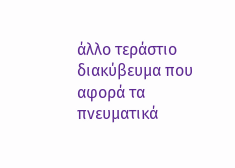άλλο τεράστιο διακύβευμα που αφορά τα πνευματικά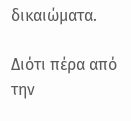δικαιώματα.

Διότι πέρα από την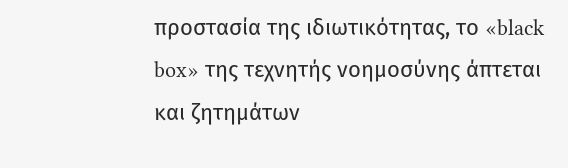προστασία της ιδιωτικότητας, το «black box» της τεχνητής νοημοσύνης άπτεται και ζητημάτων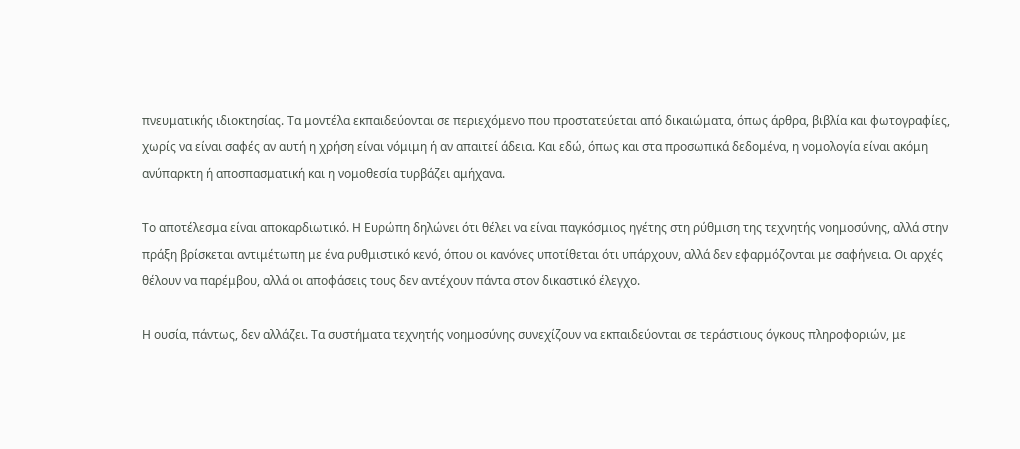πνευματικής ιδιοκτησίας. Τα μοντέλα εκπαιδεύονται σε περιεχόμενο που προστατεύεται από δικαιώματα, όπως άρθρα, βιβλία και φωτογραφίες, χωρίς να είναι σαφές αν αυτή η χρήση είναι νόμιμη ή αν απαιτεί άδεια. Και εδώ, όπως και στα προσωπικά δεδομένα, η νομολογία είναι ακόμη ανύπαρκτη ή αποσπασματική και η νομοθεσία τυρβάζει αμήχανα.

Το αποτέλεσμα είναι αποκαρδιωτικό. Η Ευρώπη δηλώνει ότι θέλει να είναι παγκόσμιος ηγέτης στη ρύθμιση της τεχνητής νοημοσύνης, αλλά στην πράξη βρίσκεται αντιμέτωπη με ένα ρυθμιστικό κενό, όπου οι κανόνες υποτίθεται ότι υπάρχουν, αλλά δεν εφαρμόζονται με σαφήνεια. Οι αρχές θέλουν να παρέμβου, αλλά οι αποφάσεις τους δεν αντέχουν πάντα στον δικαστικό έλεγχο.

Η ουσία, πάντως, δεν αλλάζει. Τα συστήματα τεχνητής νοημοσύνης συνεχίζουν να εκπαιδεύονται σε τεράστιους όγκους πληροφοριών, με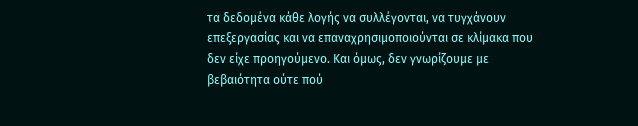τα δεδομένα κάθε λογής να συλλέγονται, να τυγχάνουν επεξεργασίας και να επαναχρησιμοποιούνται σε κλίμακα που δεν είχε προηγούμενο. Και όμως, δεν γνωρίζουμε με βεβαιότητα ούτε πού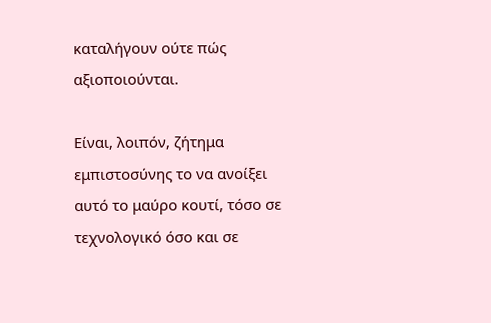καταλήγουν ούτε πώς αξιοποιούνται.

Είναι, λοιπόν, ζήτημα εμπιστοσύνης το να ανοίξει αυτό το μαύρο κουτί, τόσο σε τεχνολογικό όσο και σε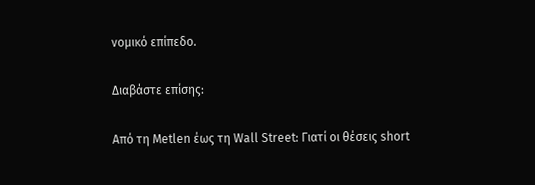νομικό επίπεδο.

Διαβάστε επίσης:

Από τη Metlen έως τη Wall Street: Γιατί οι θέσεις short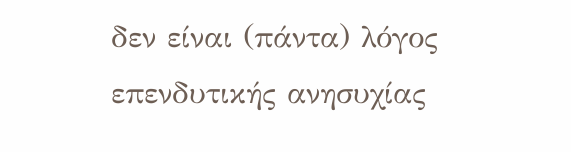δεν είναι (πάντα) λόγος επενδυτικής ανησυχίας